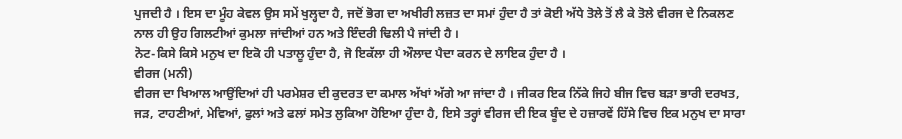ਪੁਜਦੀ ਹੈ । ਇਸ ਦਾ ਮੂੰਹ ਕੇਵਲ ਉਸ ਸਮੇਂ ਖੁਲ੍ਹਦਾ ਹੈ, ਜਦੋਂ ਭੋਗ ਦਾ ਅਖੀਰੀ ਲਜ਼ਤ ਦਾ ਸਮਾਂ ਹੁੰਦਾ ਹੈ ਤਾਂ ਕੋਈ ਅੱਧੇ ਤੋਲੇ ਤੋਂ ਲੈ ਕੇ ਤੋਲੇ ਵੀਰਜ ਦੇ ਨਿਕਲਣ ਨਾਲ ਹੀ ਉਹ ਗਿਲਟੀਆਂ ਕੁਮਲਾ ਜਾਂਦੀਆਂ ਹਨ ਅਤੇ ਇੰਦਰੀ ਢਿਲੀ ਪੈ ਜਾਂਦੀ ਹੈ ।
ਨੋਟ-ਕਿਸੇ ਕਿਸੇ ਮਨੁਖ ਦਾ ਇਕੋ ਹੀ ਪਤਾਲੂ ਹੁੰਦਾ ਹੈ, ਜੋ ਇਕੱਲਾ ਹੀ ਔਲਾਦ ਪੈਦਾ ਕਰਨ ਦੇ ਲਾਇਕ ਹੁੰਦਾ ਹੈ ।
ਵੀਰਜ (ਮਨੀ)
ਵੀਰਜ ਦਾ ਖਿਆਲ ਆਉਂਦਿਆਂ ਹੀ ਪਰਮੇਸ਼ਰ ਦੀ ਕੁਦਰਤ ਦਾ ਕਮਾਲ ਅੱਖਾਂ ਅੱਗੇ ਆ ਜਾਂਦਾ ਹੈ । ਜੀਕਰ ਇਕ ਨਿੱਕੇ ਜਿਹੇ ਬੀਜ ਵਿਚ ਬੜਾ ਭਾਰੀ ਦਰਖਤ, ਜੜ, ਟਾਹਣੀਆਂ, ਮੇਵਿਆਂ, ਫੁਲਾਂ ਅਤੇ ਫਲਾਂ ਸਮੇਤ ਲੁਕਿਆ ਹੋਇਆ ਹੁੰਦਾ ਹੈ, ਇਸੇ ਤਰ੍ਹਾਂ ਵੀਰਜ ਦੀ ਇਕ ਬੂੰਦ ਦੇ ਹਜ਼ਾਰਵੇਂ ਹਿੱਸੇ ਵਿਚ ਇਕ ਮਨੁਖ ਦਾ ਸਾਰਾ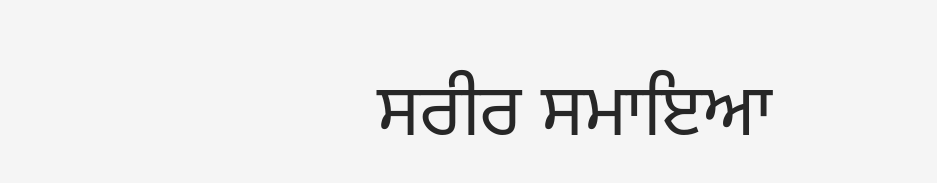ਸਰੀਰ ਸਮਾਇਆ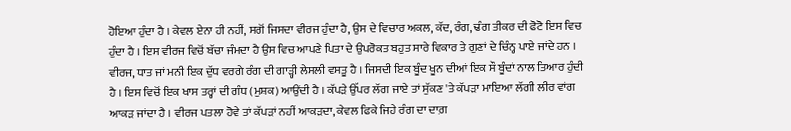ਹੋਇਆ ਹੁੰਦਾ ਹੈ । ਕੇਵਲ ਏਨਾ ਹੀ ਨਹੀਂ, ਸਗੋਂ ਜਿਸਦਾ ਵੀਰਜ ਹੁੰਦਾ ਹੈ, ਉਸ ਦੇ ਵਿਚਾਰ ਅਕਲ, ਕੱਦ, ਰੰਗ, ਢੰਗ ਤੀਕਰ ਦੀ ਫੋਟੋ ਇਸ ਵਿਚ ਹੁੰਦਾ ਹੈ । ਇਸ ਵੀਰਜ ਵਿਚੋਂ ਬੱਚਾ ਜੰਮਦਾ ਹੈ ਉਸ ਵਿਚ ਆਪਣੇ ਪਿਤਾ ਦੇ ਉਪਰੋਕਤ ਬਹੁਤ ਸਾਰੇ ਵਿਕਾਰ ਤੇ ਗੁਣਾਂ ਦੇ ਚਿੰਨ੍ਹ ਪਾਏ ਜਾਂਦੇ ਹਨ ।
ਵੀਰਜ, ਧਾਤ ਜਾਂ ਮਨੀ ਇਕ ਦੁੱਧ ਵਰਗੇ ਰੰਗ ਦੀ ਗਾੜ੍ਹੀ ਲੇਸਲੀ ਵਸਤੂ ਹੈ । ਜਿਸਦੀ ਇਕ ਬੂੰਦ ਖੂਨ ਦੀਆਂ ਇਕ ਸੌ ਬੂੰਦਾਂ ਨਾਲ ਤਿਆਰ ਹੁੰਦੀ ਹੈ । ਇਸ ਵਿਚੋਂ ਇਕ ਖਾਸ ਤਰ੍ਹਾਂ ਦੀ ਗੰਧ (ਮੁਸ਼ਕ) ਆਉਂਦੀ ਹੈ । ਕੱਪੜੇ ਉੱਪਰ ਲੱਗ ਜਾਏ ਤਾਂ ਸੁੱਕਣ 'ਤੇ ਕੱਪੜਾ ਮਾਇਆ ਲੱਗੀ ਲੀਰ ਵਾਂਗ ਆਕੜ ਜਾਂਦਾ ਹੈ । ਵੀਰਜ ਪਤਲਾ ਹੋਵੇ ਤਾਂ ਕੱਪੜਾਂ ਨਹੀਂ ਆਕੜਦਾ, ਕੇਵਲ ਫਿਕੇ ਜਿਹੇ ਰੰਗ ਦਾ ਦਾਗ਼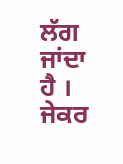ਲੱਗ ਜਾਂਦਾ ਹੈ ।
ਜੇਕਰ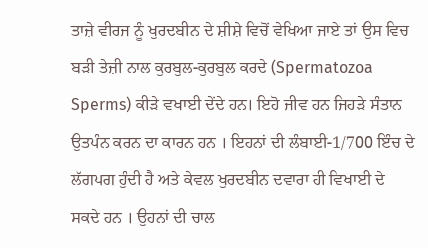ਤਾਜ਼ੇ ਵੀਰਜ ਨੂੰ ਖੁਰਦਬੀਨ ਦੇ ਸ਼ੀਸ਼ੇ ਵਿਚੋਂ ਵੇਖਿਆ ਜਾਏ ਤਾਂ ਉਸ ਵਿਚ ਬੜੀ ਤੇਜ਼ੀ ਨਾਲ ਕੁਰਬੁਲ-ਕੁਰਬੁਲ ਕਰਦੇ (Spermatozoa Sperms) ਕੀੜੇ ਵਖਾਈ ਦੇਂਦੇ ਹਨ। ਇਹੋ ਜੀਵ ਹਨ ਜਿਹੜੇ ਸੰਤਾਨ ਉਤਪੰਨ ਕਰਨ ਦਾ ਕਾਰਨ ਹਨ । ਇਹਨਾਂ ਦੀ ਲੰਬਾਈ-1/700 ਇੰਚ ਦੇ ਲੱਗਪਗ ਹੁੰਦੀ ਹੈ ਅਤੇ ਕੇਵਲ ਖੁਰਦਬੀਨ ਦਵਾਰਾ ਹੀ ਵਿਖਾਈ ਦੇ ਸਕਦੇ ਹਨ । ਉਹਨਾਂ ਦੀ ਚਾਲ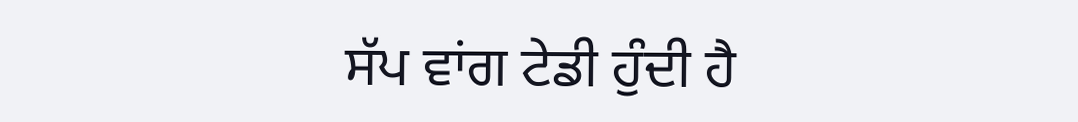ਸੱਪ ਵਾਂਗ ਟੇਡੀ ਹੁੰਦੀ ਹੈ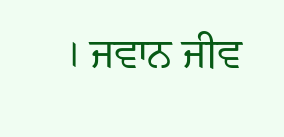। ਜਵਾਨ ਜੀਵ